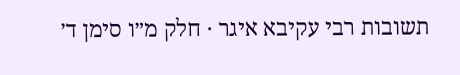תשובות רבי עקיבא איגר · חלק מ״ו סימן ד׳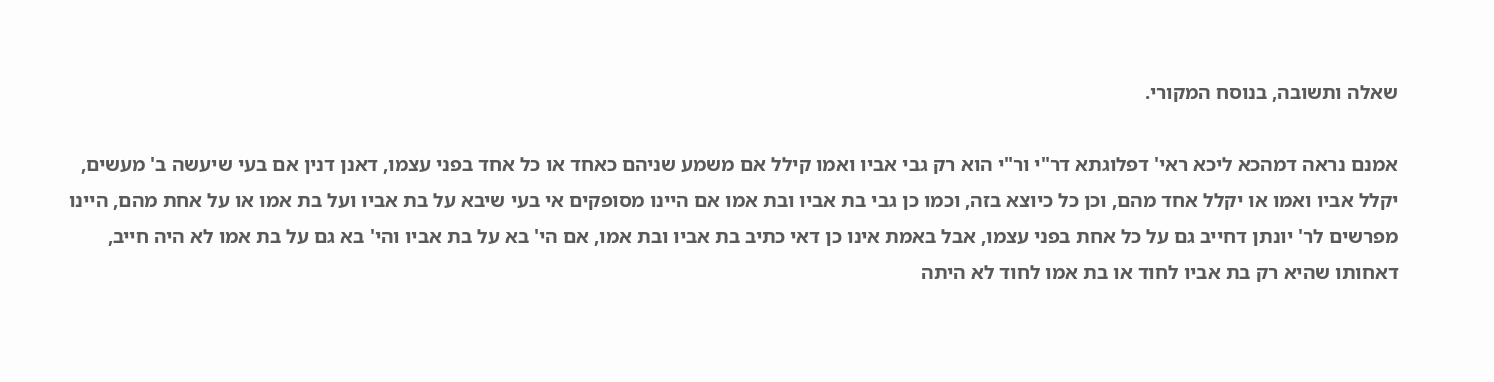שאלה ותשובה, בנוסח המקורי.

אמנם נראה דמהכא ליכא ראי' דפלוגתא דר"י ור"י הוא רק גבי אביו ואמו קילל אם משמע שניהם כאחד או כל אחד בפני עצמו, דאנן דנין אם בעי שיעשה ב' מעשים, יקלל אביו ואמו או יקלל אחד מהם, וכן כל כיוצא בזה, וכמו כן גבי בת אביו ובת אמו אם היינו מסופקים אי בעי שיבא על בת אביו ועל בת אמו או על אחת מהם, היינו מפרשים לר' יונתן דחייב גם על כל אחת בפני עצמו, אבל באמת אינו כן דאי כתיב בת אביו ובת אמו, אם הי' בא על בת אביו והי' בא גם על בת אמו לא היה חייב, דאחותו שהיא רק בת אביו לחוד או בת אמו לחוד לא היתה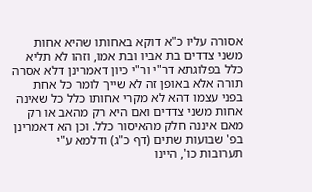אסורה עליו כ"א דוקא באחותו שהיא אחות משני צדדים בת אביו ובת אמו, וזהו לא תליא כלל בפלוגתא דר"י ור"י כיון דאמרינן דלא אסרה תורה אלא באופן זה לא שייך לומר כל אחת בפני עצמו דהא לא מקרי אחותו כלל כל שאינה אחות משני צדדים ואם היא רק מהאב או רק מאם איננה חלק מהאיסור כלל. וכן הא דאמרינן בפ' שבועות שתים (דף כ"ג) ודלמא ע"י תערובות כו', היינו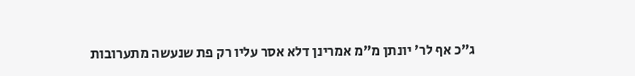ג"כ אף לר' יונתן מ"מ אמרינן דלא אסר עליו רק פת שנעשה מתערובות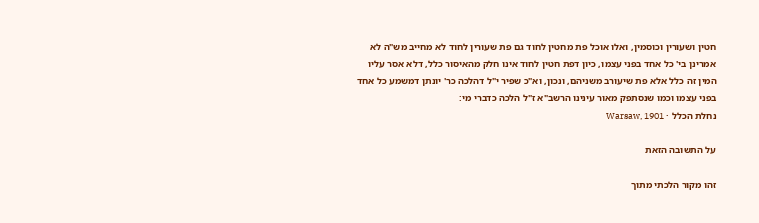חטין ושעורין וכוסמין, ואלו אוכל פת מחטין לחוד גם פת שעורין לחוד לא מחייב מש"ה לא אמרינן בי' כל אחד בפני עצמו, כיון דפת חטין לחוד אינו חלק מהאיסור כלל, דלא אסר עליו המין זה כלל אלא פת שיעורב משניהם, ונכון, וא"כ שפיר י"ל דהלכה כר' יונתן דמשמע כל אחד בפני עצמו וכמו שנסתפק מאור עינינו הרשב"א ז"ל הלכה כדברי מי:
נחלת הכלל · Warsaw, 1901

על התשובה הזאת

זהו מקור הלכתי מתוך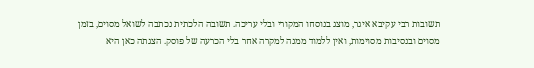תשובות רבי עקיבא איגר, מוצג בנוסחו המקורי ובלי עריכה. תשובה הלכתית נכתבה לשואל מסוים, בזמן מסוים ובנסיבות מסוימות, ואין ללמוד ממנה למקרה אחר בלי הכרעה של פוסק. הצגתה כאן היא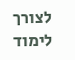לצורך לימוד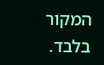המקור בלבד.